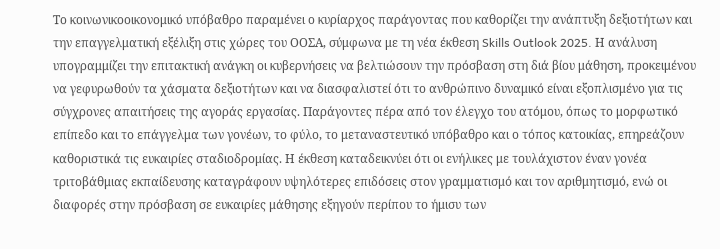Το κοινωνικοοικονομικό υπόβαθρο παραμένει ο κυρίαρχος παράγοντας που καθορίζει την ανάπτυξη δεξιοτήτων και την επαγγελματική εξέλιξη στις χώρες του ΟΟΣΑ, σύμφωνα με τη νέα έκθεση Skills Outlook 2025. Η ανάλυση υπογραμμίζει την επιτακτική ανάγκη οι κυβερνήσεις να βελτιώσουν την πρόσβαση στη διά βίου μάθηση, προκειμένου να γεφυρωθούν τα χάσματα δεξιοτήτων και να διασφαλιστεί ότι το ανθρώπινο δυναμικό είναι εξοπλισμένο για τις σύγχρονες απαιτήσεις της αγοράς εργασίας. Παράγοντες πέρα από τον έλεγχο του ατόμου, όπως το μορφωτικό επίπεδο και το επάγγελμα των γονέων, το φύλο, το μεταναστευτικό υπόβαθρο και ο τόπος κατοικίας, επηρεάζουν καθοριστικά τις ευκαιρίες σταδιοδρομίας. Η έκθεση καταδεικνύει ότι οι ενήλικες με τουλάχιστον έναν γονέα τριτοβάθμιας εκπαίδευσης καταγράφουν υψηλότερες επιδόσεις στον γραμματισμό και τον αριθμητισμό, ενώ οι διαφορές στην πρόσβαση σε ευκαιρίες μάθησης εξηγούν περίπου το ήμισυ των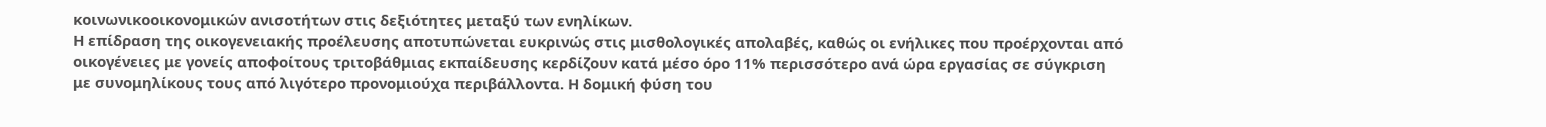κοινωνικοοικονομικών ανισοτήτων στις δεξιότητες μεταξύ των ενηλίκων.
Η επίδραση της οικογενειακής προέλευσης αποτυπώνεται ευκρινώς στις μισθολογικές απολαβές, καθώς οι ενήλικες που προέρχονται από οικογένειες με γονείς αποφοίτους τριτοβάθμιας εκπαίδευσης κερδίζουν κατά μέσο όρο 11% περισσότερο ανά ώρα εργασίας σε σύγκριση με συνομηλίκους τους από λιγότερο προνομιούχα περιβάλλοντα. Η δομική φύση του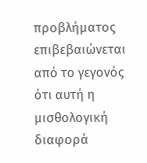προβλήματος επιβεβαιώνεται από το γεγονός ότι αυτή η μισθολογική διαφορά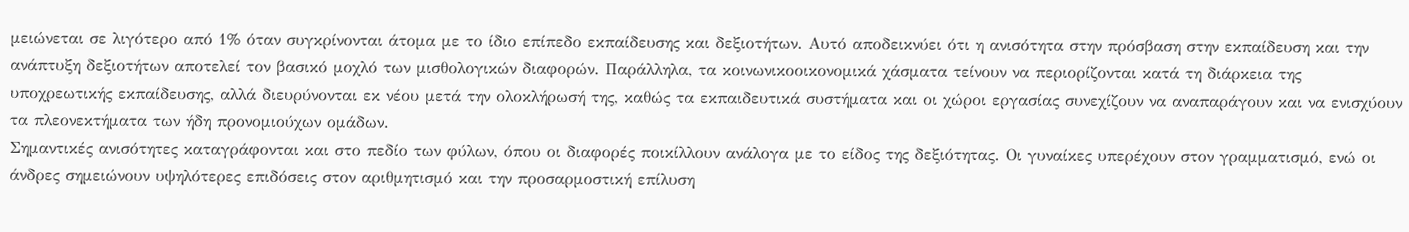μειώνεται σε λιγότερο από 1% όταν συγκρίνονται άτομα με το ίδιο επίπεδο εκπαίδευσης και δεξιοτήτων. Αυτό αποδεικνύει ότι η ανισότητα στην πρόσβαση στην εκπαίδευση και την ανάπτυξη δεξιοτήτων αποτελεί τον βασικό μοχλό των μισθολογικών διαφορών. Παράλληλα, τα κοινωνικοοικονομικά χάσματα τείνουν να περιορίζονται κατά τη διάρκεια της υποχρεωτικής εκπαίδευσης, αλλά διευρύνονται εκ νέου μετά την ολοκλήρωσή της, καθώς τα εκπαιδευτικά συστήματα και οι χώροι εργασίας συνεχίζουν να αναπαράγουν και να ενισχύουν τα πλεονεκτήματα των ήδη προνομιούχων ομάδων.
Σημαντικές ανισότητες καταγράφονται και στο πεδίο των φύλων, όπου οι διαφορές ποικίλλουν ανάλογα με το είδος της δεξιότητας. Οι γυναίκες υπερέχουν στον γραμματισμό, ενώ οι άνδρες σημειώνουν υψηλότερες επιδόσεις στον αριθμητισμό και την προσαρμοστική επίλυση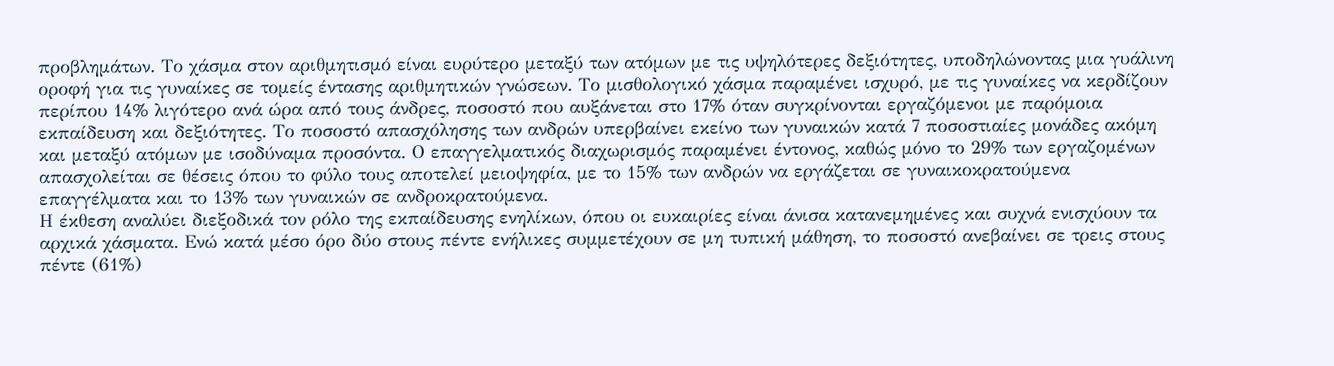προβλημάτων. Το χάσμα στον αριθμητισμό είναι ευρύτερο μεταξύ των ατόμων με τις υψηλότερες δεξιότητες, υποδηλώνοντας μια γυάλινη οροφή για τις γυναίκες σε τομείς έντασης αριθμητικών γνώσεων. Το μισθολογικό χάσμα παραμένει ισχυρό, με τις γυναίκες να κερδίζουν περίπου 14% λιγότερο ανά ώρα από τους άνδρες, ποσοστό που αυξάνεται στο 17% όταν συγκρίνονται εργαζόμενοι με παρόμοια εκπαίδευση και δεξιότητες. Το ποσοστό απασχόλησης των ανδρών υπερβαίνει εκείνο των γυναικών κατά 7 ποσοστιαίες μονάδες ακόμη και μεταξύ ατόμων με ισοδύναμα προσόντα. Ο επαγγελματικός διαχωρισμός παραμένει έντονος, καθώς μόνο το 29% των εργαζομένων απασχολείται σε θέσεις όπου το φύλο τους αποτελεί μειοψηφία, με το 15% των ανδρών να εργάζεται σε γυναικοκρατούμενα επαγγέλματα και το 13% των γυναικών σε ανδροκρατούμενα.
Η έκθεση αναλύει διεξοδικά τον ρόλο της εκπαίδευσης ενηλίκων, όπου οι ευκαιρίες είναι άνισα κατανεμημένες και συχνά ενισχύουν τα αρχικά χάσματα. Ενώ κατά μέσο όρο δύο στους πέντε ενήλικες συμμετέχουν σε μη τυπική μάθηση, το ποσοστό ανεβαίνει σε τρεις στους πέντε (61%)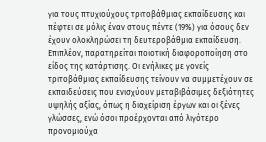για τους πτυχιούχους τριτοβάθμιας εκπαίδευσης και πέφτει σε μόλις έναν στους πέντε (19%) για όσους δεν έχουν ολοκληρώσει τη δευτεροβάθμια εκπαίδευση. Επιπλέον, παρατηρείται ποιοτική διαφοροποίηση στο είδος της κατάρτισης. Οι ενήλικες με γονείς τριτοβάθμιας εκπαίδευσης τείνουν να συμμετέχουν σε εκπαιδεύσεις που ενισχύουν μεταβιβάσιμες δεξιότητες υψηλής αξίας, όπως η διαχείριση έργων και οι ξένες γλώσσες, ενώ όσοι προέρχονται από λιγότερο προνομιούχα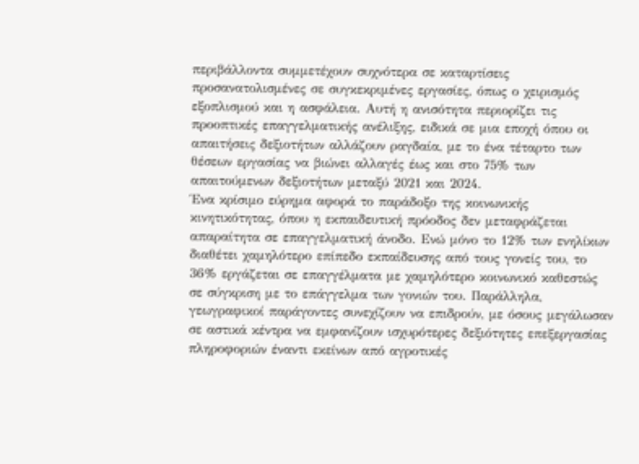περιβάλλοντα συμμετέχουν συχνότερα σε καταρτίσεις προσανατολισμένες σε συγκεκριμένες εργασίες, όπως ο χειρισμός εξοπλισμού και η ασφάλεια. Αυτή η ανισότητα περιορίζει τις προοπτικές επαγγελματικής ανέλιξης, ειδικά σε μια εποχή όπου οι απαιτήσεις δεξιοτήτων αλλάζουν ραγδαία, με το ένα τέταρτο των θέσεων εργασίας να βιώνει αλλαγές έως και στο 75% των απαιτούμενων δεξιοτήτων μεταξύ 2021 και 2024.
Ένα κρίσιμο εύρημα αφορά το παράδοξο της κοινωνικής κινητικότητας, όπου η εκπαιδευτική πρόοδος δεν μεταφράζεται απαραίτητα σε επαγγελματική άνοδο. Ενώ μόνο το 12% των ενηλίκων διαθέτει χαμηλότερο επίπεδο εκπαίδευσης από τους γονείς του, το 36% εργάζεται σε επαγγέλματα με χαμηλότερο κοινωνικό καθεστώς σε σύγκριση με το επάγγελμα των γονιών του. Παράλληλα, γεωγραφικοί παράγοντες συνεχίζουν να επιδρούν, με όσους μεγάλωσαν σε αστικά κέντρα να εμφανίζουν ισχυρότερες δεξιότητες επεξεργασίας πληροφοριών έναντι εκείνων από αγροτικές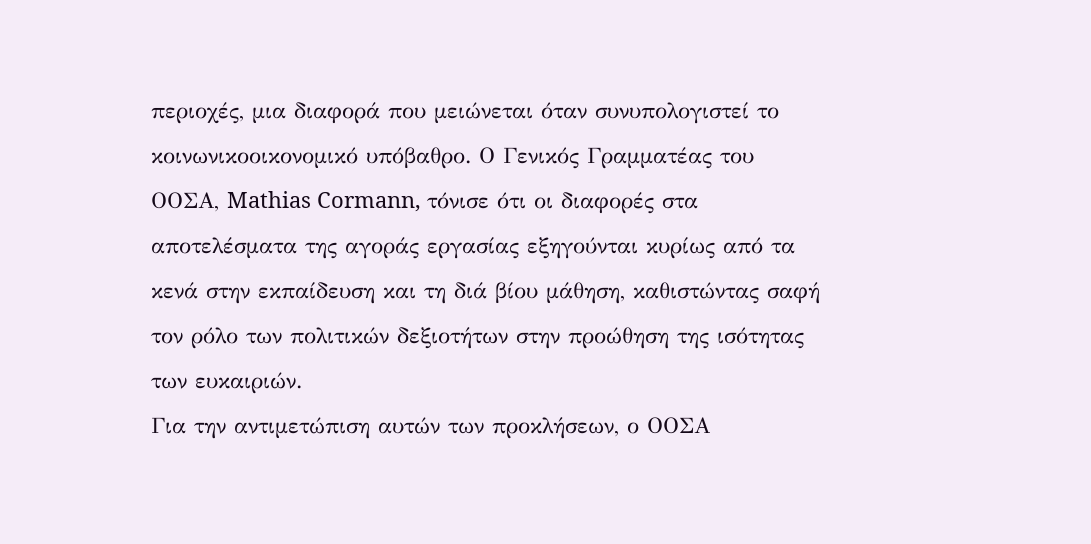περιοχές, μια διαφορά που μειώνεται όταν συνυπολογιστεί το κοινωνικοοικονομικό υπόβαθρο. Ο Γενικός Γραμματέας του ΟΟΣΑ, Mathias Cormann, τόνισε ότι οι διαφορές στα αποτελέσματα της αγοράς εργασίας εξηγούνται κυρίως από τα κενά στην εκπαίδευση και τη διά βίου μάθηση, καθιστώντας σαφή τον ρόλο των πολιτικών δεξιοτήτων στην προώθηση της ισότητας των ευκαιριών.
Για την αντιμετώπιση αυτών των προκλήσεων, ο ΟΟΣΑ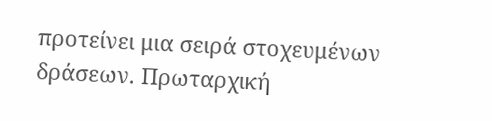προτείνει μια σειρά στοχευμένων δράσεων. Πρωταρχική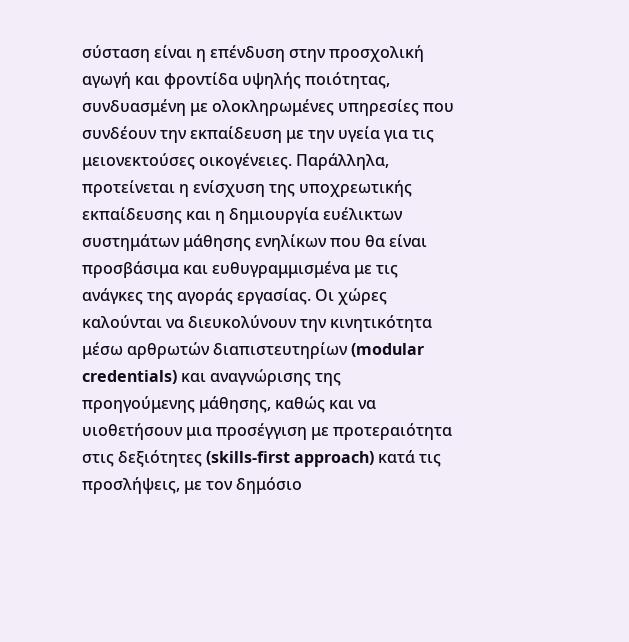σύσταση είναι η επένδυση στην προσχολική αγωγή και φροντίδα υψηλής ποιότητας, συνδυασμένη με ολοκληρωμένες υπηρεσίες που συνδέουν την εκπαίδευση με την υγεία για τις μειονεκτούσες οικογένειες. Παράλληλα, προτείνεται η ενίσχυση της υποχρεωτικής εκπαίδευσης και η δημιουργία ευέλικτων συστημάτων μάθησης ενηλίκων που θα είναι προσβάσιμα και ευθυγραμμισμένα με τις ανάγκες της αγοράς εργασίας. Οι χώρες καλούνται να διευκολύνουν την κινητικότητα μέσω αρθρωτών διαπιστευτηρίων (modular credentials) και αναγνώρισης της προηγούμενης μάθησης, καθώς και να υιοθετήσουν μια προσέγγιση με προτεραιότητα στις δεξιότητες (skills-first approach) κατά τις προσλήψεις, με τον δημόσιο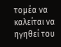τομέα να καλείται να ηγηθεί του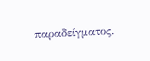παραδείγματος.